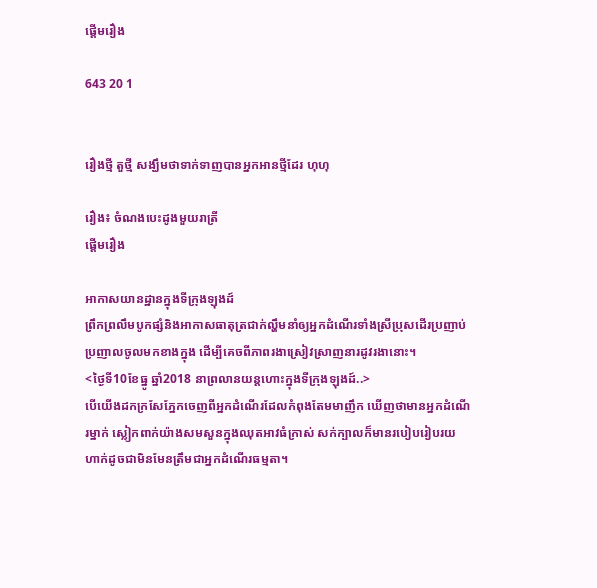ផ្ដើមរឿង

643 20 1


រឿងថ្មី តួថ្មី សង្ឃឹមថាទាក់ទាញបានអ្នកអានថ្មីដែរ ហុហុ

រឿង៖ ចំណងបេះដូងមួយរាត្រី
ផ្ដើមរឿង

អាកាសយានដ្ឋានក្នុងទីក្រុងឡុងដ៍
ព្រឹកព្រលឹមបូកផ្សំនិងអាកាសធាតុត្រជាក់ល្ហឹមនាំឲ្យអ្នកដំណើរទាំងស្រីប្រុសដើរប្រញាប់ប្រញាលចូលមកខាងក្នុង ដើម្បីគេចពីភាពរងាស្រៀវស្រាញនារដូវរងានោះ។
<ថ្ងៃទី10ខែធ្នូ ឆ្នាំ2018 នាព្រលានយន្តហោះក្នុងទីក្រុងឡុងដ៍..>
បើយើងដកក្រសែភ្នែកចេញពីអ្នកដំណើរដែលកំពុងតែមមាញឹក ឃើញថាមានអ្នកដំណើរម្នាក់ ស្លៀកពាក់យ៉ាងសមសួនក្នុងឈុតអាវធំក្រាស់ សក់ក្បាលក៏មានរបៀបរៀបរយហាក់ដូចជាមិនមែនត្រឹមជាអ្នកដំណើរធម្មតា។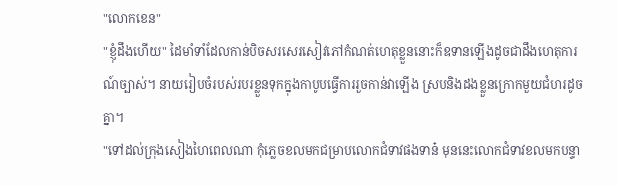"លោកខេន"
"ខ្ញុំដឹងហើយ" ដៃមាំទាំដែលកាន់បិចសរសេរសៀវភៅកំណត់ហេតុខ្លួននោះក៏ឧទានឡើងដូចជាដឹងហេតុការណ៍ច្បាស់។ នាយរៀបចំរបស់របរខ្លួនទុកក្នុងកាបូបធ្វើការរួចកាន់វាឡើង ស្របនិងដងខ្លួនក្រោកមួយជំហរដូចគ្នា។
"ទៅដល់ក្រុងសៀងហៃពេលណា កុំភ្លេចខលមកជម្រាបលោកជំទាវផងទាន៎ មុននេះលោកជំទាវខលមកបន្ទា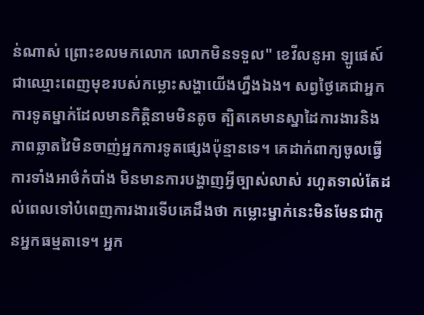ន់ណាស់ ព្រោះខលមកលោក លោកមិនទទួល" ខេវីលនូអា ឡូផេស៍ ជាឈ្មោះពេញមុខរបស់កម្លោះសង្ហាយើងហ្នឹងឯង។ សព្វថ្ងៃគេជាអ្នកការទូតម្នាក់ដែលមានកិត្តិនាមមិនតូច ត្បិតគេមានស្នាដៃការងារនិងភាពឆ្លាតវៃមិនចាញ់អ្នកការទូតផ្សេងប៉ុន្មានទេ។ គេដាក់ពាក្យចូលធ្វើការទាំងអាថ៌កំបាំង មិនមានការបង្ហាញអ្វីច្បាស់លាស់ រហូតទាល់តែដល់ពេលទៅបំពេញការងារទើបគេដឹងថា កម្លោះម្នាក់នេះមិនមែនជាកូនអ្នកធម្មតាទេ។ អ្នក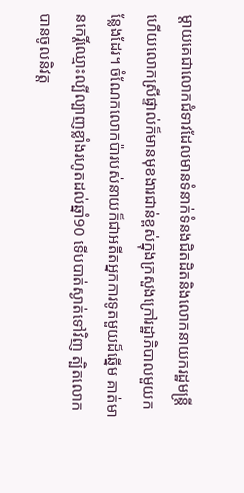ម្ដាយគេជាលោកជំទាវដែលមានទំនាក់ទំនងជិតដិតនិងលោកនាយករដ្ឋមន្ត្រីហើយលោកស្រីផ្ទាល់ក៏មានមុខងារជាន់ខ្ពស់ក្នុងក្រសួងក្រៅរដ្ឋាភិបាលមួយកន្លែងដែរ។ ចំណែកលោកប៉ារបស់នាយក៏ជាអតីតអ្នកការទូតមួយដ៏ឆ្នើម គាត់មានកេរ្តិ៍ឈ្មោះល្បីល្បាញខ្លាំងរហូតដល់ឆ្នាំ90 ទើបបាត់ស្ងាត់ទៅវិញ ត្បិតលោកបានចូលនិវត្ត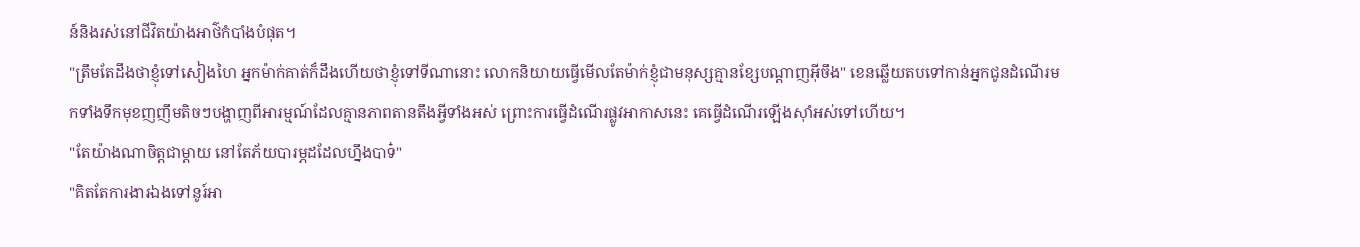ន៍និងរស់នៅជីវិតយ៉ាងអាថ៌កំបាំងបំផុត។
"ត្រឹមតែដឹងថាខ្ញុំទៅសៀងហៃ អ្នកម៉ាក់គាត់ក៏ដឹងហើយថាខ្ញុំទៅទីណានោះ លោកនិយាយធ្វើមើលតែម៉ាក់ខ្ញុំជាមនុស្សគ្មានខ្សែបណ្ដាញអ៊ីចឹង" ខេនឆ្លើយតបទៅកាន់អ្នកជូនដំណើរមកទាំងទឹកមុខញញឹមតិចៗបង្ហាញពីអារម្មណ៍ដែលគ្មានភាពតានតឹងអ្វីទាំងអស់ ព្រោះការធ្វើដំណើរផ្លូវអាកាសនេះ គេធ្វើដំណើរឡើងស៊ាំអស់ទៅហើយ។
"តែយ៉ាងណាចិត្តជាម្ដាយ នៅតែភ័យបារម្ភដដែលហ្នឹងបាទ៎"
"គិតតែការងារឯងទៅនូរ៍អា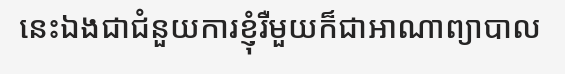នេះឯងជាជំនួយការខ្ញុំរឺមួយក៏ជាអាណាព្យាបាល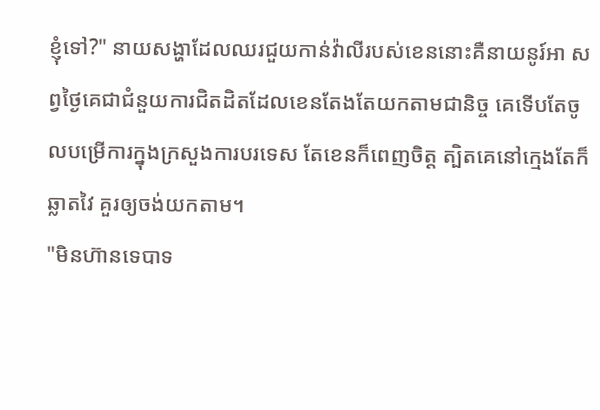ខ្ញុំទៅ?" នាយសង្ហាដែលឈរជួយកាន់វ៉ាលីរបស់ខេននោះគឺនាយនូរ៍អា សព្វថ្ងៃគេជាជំនួយការជិតដិតដែលខេនតែងតែយកតាមជានិច្ច គេទើបតែចូលបម្រើការក្នុងក្រសួងការបរទេស តែខេនក៏ពេញចិត្ត ត្បិតគេនៅក្មេងតែក៏ឆ្លាតវៃ គួរឲ្យចង់យកតាម។
"មិនហ៊ានទេបាទ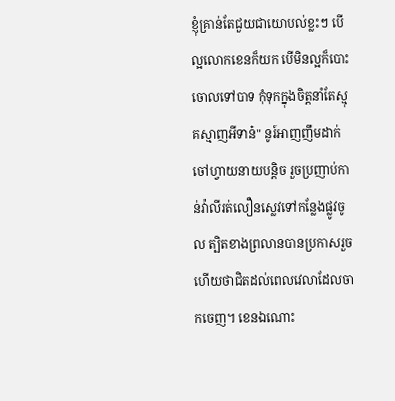ខ្ញុំគ្រាន់តែជួយជាយោបល់ខ្លះៗ បើល្អលោកខេនក៏យក បើមិនល្អក៏បោះចោលទៅបាទ កុំទុកក្នុងចិត្តនាំតែស្មុគស្មាញអីទាន៎" នូរ៍អាញញឹមដាក់ចៅហ្វាយនាយបន្តិច រួចប្រញាប់កាន់វ៉ាលីរត់លឿនស្លេវទៅកន្លែងផ្លូវចូល ត្បិតខាងព្រលានបានប្រកាសរួចហើយថាជិតដល់ពេលវេលាដែលចាកចេញ។ ខេនឯណោះ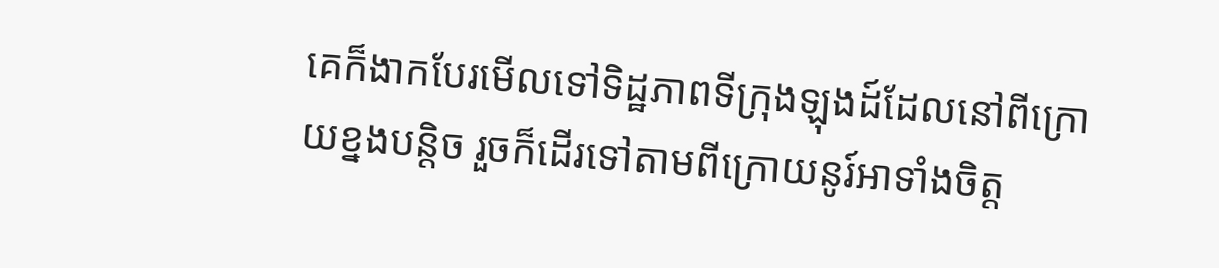គេក៏ងាកបែរមើលទៅទិដ្ឋភាពទីក្រុងឡុងដ៍ដែលនៅពីក្រោយខ្នងបន្តិច រួចក៏ដើរទៅតាមពីក្រោយនូរ៍អាទាំងចិត្ត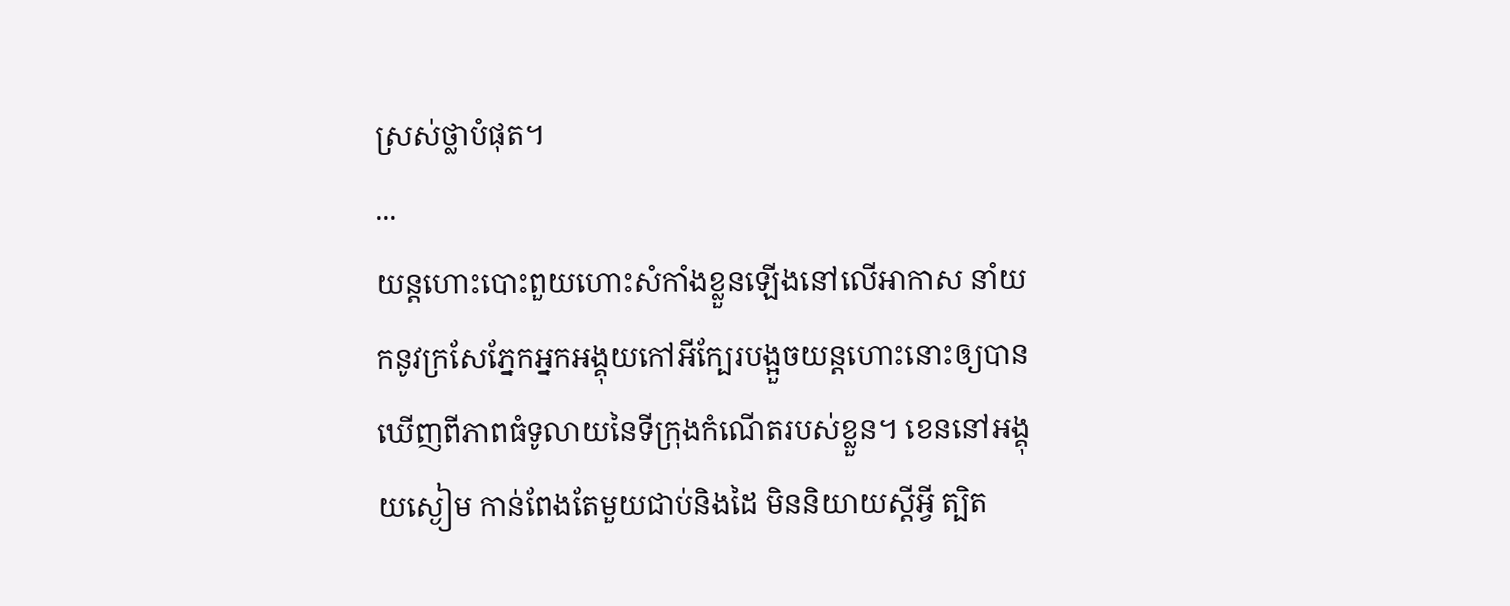ស្រស់ថ្លាបំផុត។
...
យន្តហោះបោះពួយហោះសំកាំងខ្លួនឡើងនៅលើអាកាស នាំយកនូវក្រសែភ្នែកអ្នកអង្គុយកៅអីក្បែរបង្អួចយន្តហោះនោះឲ្យបានឃើញពីភាពធំទូលាយនៃទីក្រុងកំណើតរបស់ខ្លួន។ ខេននៅអង្គុយស្ងៀម កាន់ពែងតែមួយជាប់និងដៃ មិននិយាយស្ដីអ្វី ត្បិត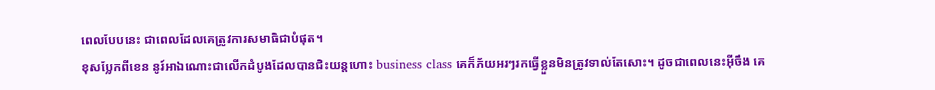ពេលបែបនេះ ជាពេលដែលគេត្រូវការសមាធិជាបំផុត។
ខុសប្លែកពីខេន នូរ៍អាឯណោះជាលើកដំបូងដែលបានជិះយន្តហោះ business class គេក៏ភ័យអរៗរកធ្វើខ្លួនមិនត្រូវទាល់តែសោះ។ ដូចជាពេលនេះអ៊ីចឹង គេ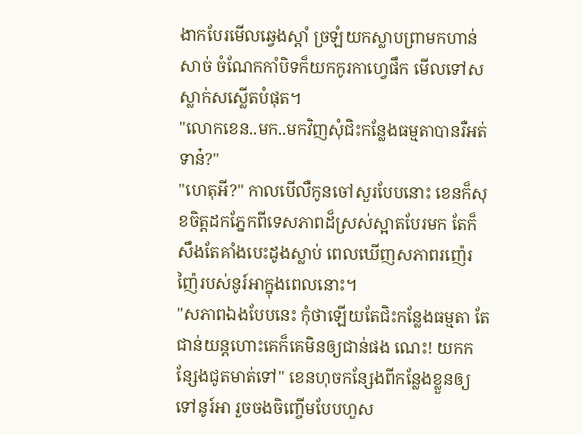ងាកបែរមើលឆ្វេងស្ដាំ ច្រឡំយកស្លាបព្រាមកហាន់សាច់ ចំណែកកាំបិទក៏យកកូរកាហ្វេផឹក មើលទៅសស្លាក់សស្លើតបំផុត។
"លោកខេន..មក..មកវិញសុំជិះកន្លែងធម្មតាបានរឺអត់ទាន៎?"
"ហេតុអី?" កាលបើលឺកូនចៅសួរបែបនោះ ខេនក៏សុខចិត្តដកភ្នែកពីទេសភាពដ៏ស្រស់ស្អាតបែរមក តែក៏សឹងតែគាំងបេះដូងស្លាប់ ពេលឃើញសភាពរញ៉េរញ៉ៃរបស់នូរ៍អាក្នុងពេលនោះ។
"សភាពឯងបែបនេះ កុំថាឡើយតែជិះកន្លែងធម្មតា តែជាន់យន្តហោះគេក៏គេមិនឲ្យជាន់ផង ណេះ! យកកន្សែងជូតមាត់ទៅ" ខេនហុចកន្សែងពីកន្លែងខ្លួនឲ្យទៅនូរ៍អា រួចចងចិញ្ចើមបែបហួស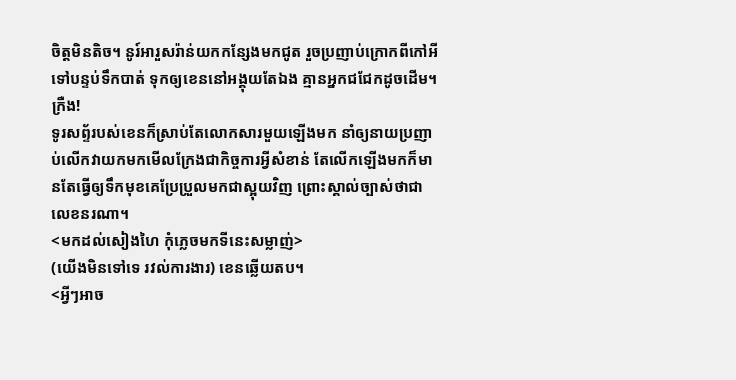ចិត្តមិនតិច។ នូរ៍អារួសរ៉ាន់យកកន្សែងមកជូត រួចប្រញាប់ក្រោកពីកៅអីទៅបន្ទប់ទឹកបាត់ ទុកឲ្យខេននៅអង្គុយតែឯង គ្មានអ្នកជជែកដូចដើម។
ក្រឺង!
ទូរសព្ទ័របស់ខេនក៏ស្រាប់តែលោកសារមួយឡើងមក នាំឲ្យនាយប្រញាប់លើកវាយកមកមើលក្រែងជាកិច្ចការអ្វីសំខាន់ តែលើកឡើងមកក៏មានតែធ្វើឲ្យទឹកមុខគេប្រែប្រួលមកជាស្អុយវិញ ព្រោះស្គាល់ច្បាស់ថាជាលេខនរណា។
<មកដល់សៀងហៃ កុំភ្លេចមកទីនេះសម្លាញ់>
(យើងមិនទៅទេ រវល់ការងារ) ខេនឆ្លើយតប។
<អ្វីៗអាច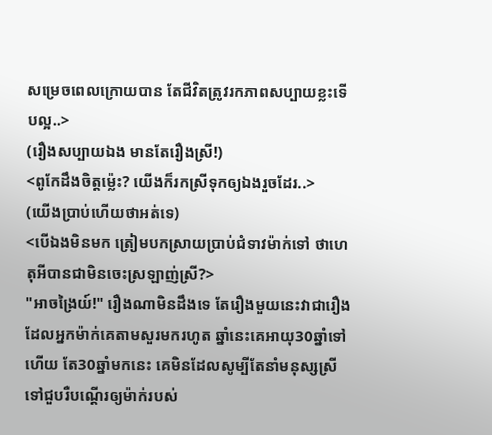សម្រេចពេលក្រោយបាន តែជីវិតត្រូវរកភាពសប្បាយខ្លះទើបល្អ..>
(រឿងសប្បាយឯង មានតែរឿងស្រី!)
<ពូកែដឹងចិត្តម៉្លេះ? យើងក៏រកស្រីទុកឲ្យឯងរួចដែរ..>
(យើងប្រាប់ហើយថាអត់ទេ)
<បើឯងមិនមក ត្រៀមបកស្រាយប្រាប់ជំទាវម៉ាក់ទៅ ថាហេតុអីបានជាមិនចេះស្រឡាញ់ស្រី?>
"អាចង្រៃយ៍!" រឿងណាមិនដឹងទេ តែរឿងមួយនេះវាជារឿងដែលអ្នកម៉ាក់គេតាមសួរមករហូត ឆ្នាំនេះគេអាយុ30ឆ្នាំទៅហើយ តែ30ឆ្នាំមកនេះ គេមិនដែលសូម្បីតែនាំមនុស្សស្រីទៅជួបរឺបណ្ដើរឲ្យម៉ាក់របស់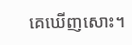គេឃើញសោះ។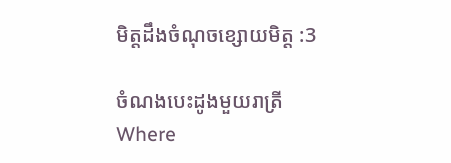មិត្តដឹងចំណុចខ្សោយមិត្ត :3

ចំណងបេះដូងមួយរាត្រីWhere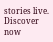stories live. Discover now